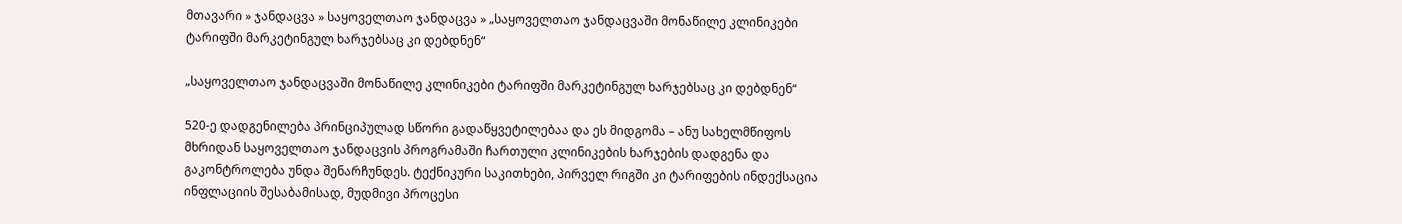მთავარი » ჯანდაცვა » საყოველთაო ჯანდაცვა » „საყოველთაო ჯანდაცვაში მონაწილე კლინიკები ტარიფში მარკეტინგულ ხარჯებსაც კი დებდნენ“

„საყოველთაო ჯანდაცვაში მონაწილე კლინიკები ტარიფში მარკეტინგულ ხარჯებსაც კი დებდნენ“

520-ე დადგენილება პრინციპულად სწორი გადაწყვეტილებაა და ეს მიდგომა – ანუ სახელმწიფოს მხრიდან საყოველთაო ჯანდაცვის პროგრამაში ჩართული კლინიკების ხარჯების დადგენა და გაკონტროლება უნდა შენარჩუნდეს. ტექნიკური საკითხები, პირველ რიგში კი ტარიფების ინდექსაცია ინფლაციის შესაბამისად, მუდმივი პროცესი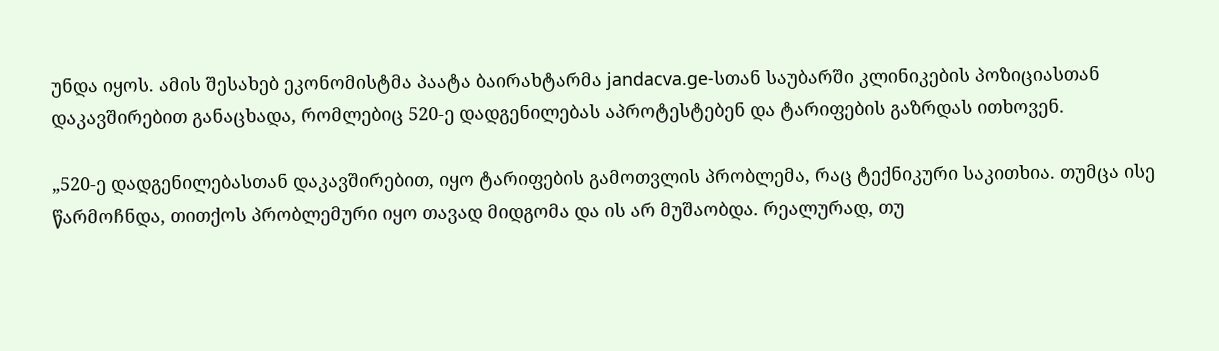უნდა იყოს. ამის შესახებ ეკონომისტმა პაატა ბაირახტარმა jandacva.ge-სთან საუბარში კლინიკების პოზიციასთან დაკავშირებით განაცხადა, რომლებიც 520-ე დადგენილებას აპროტესტებენ და ტარიფების გაზრდას ითხოვენ.

„520-ე დადგენილებასთან დაკავშირებით, იყო ტარიფების გამოთვლის პრობლემა, რაც ტექნიკური საკითხია. თუმცა ისე წარმოჩნდა, თითქოს პრობლემური იყო თავად მიდგომა და ის არ მუშაობდა. რეალურად, თუ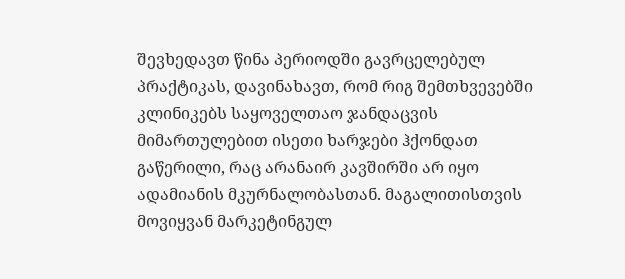შევხედავთ წინა პერიოდში გავრცელებულ პრაქტიკას, დავინახავთ, რომ რიგ შემთხვევებში კლინიკებს საყოველთაო ჯანდაცვის მიმართულებით ისეთი ხარჯები ჰქონდათ გაწერილი, რაც არანაირ კავშირში არ იყო ადამიანის მკურნალობასთან. მაგალითისთვის მოვიყვან მარკეტინგულ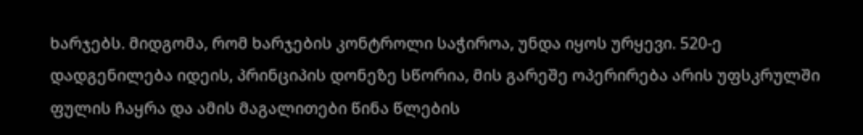ხარჯებს. მიდგომა, რომ ხარჯების კონტროლი საჭიროა, უნდა იყოს ურყევი. 520-ე დადგენილება იდეის, პრინციპის დონეზე სწორია, მის გარეშე ოპერირება არის უფსკრულში ფულის ჩაყრა და ამის მაგალითები წინა წლების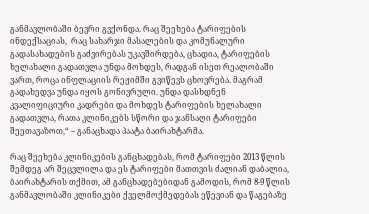განმავლობაში ბევრი გვქონდა. რაც შეეხება ტარიფების ინდექსაციას,  რაც სახარჯი მასალების და კომუნალური გადასახადების გაძვირებას უკავშირდება, ცხადია, ტარიფების ხელახალი გადათვლა უნდა მოხდეს, რადგან ისეთ რეალობაში ვართ, როცა ინფლაციის რეჟიმში გვიწევს ცხოვრება. მაგრამ გადახედვა უნდა იყოს გონივრული. უნდა დასხდნენ კვალიფიციური კადრები და მოხდეს ტარიფების ხელახალი გადათვლა, რათა კლინიკებს სწორი და ჯანსაღი ტარიფები შეეთავაზოთ,“ – განაცხადა პაატა ბაირახტარმა.

რაც შეეხება კლინიკების განცხადებას, რომ ტარიფები 2013 წლის შემდეგ არ შეცვლილა და ეს ტარიფები მათთვის ძალიან დაბალია, ბაირახტარის თქმით, ამ განცხადებებიდან გამოდის, რომ 8-9 წლის განმავლობაში კლინიკები ქველმოქმედებას ეწევიან და წაგებაზე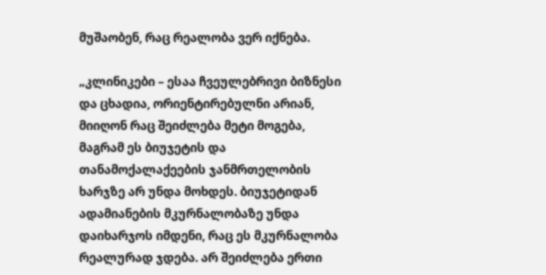მუშაობენ, რაც რეალობა ვერ იქნება.

„კლინიკები – ესაა ჩვეულებრივი ბიზნესი და ცხადია, ორიენტირებულნი არიან, მიიღონ რაც შეიძლება მეტი მოგება, მაგრამ ეს ბიუჯეტის და თანამოქალაქეების ჯანმრთელობის ხარჯზე არ უნდა მოხდეს. ბიუჯეტიდან ადამიანების მკურნალობაზე უნდა დაიხარჯოს იმდენი, რაც ეს მკურნალობა რეალურად ჯდება. არ შეიძლება ერთი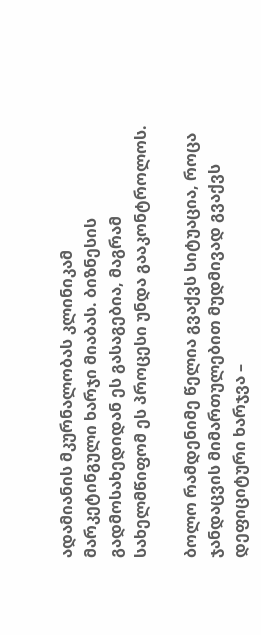ადამიანის მკურნალობას კლინიკამ მარკეტინგული ხარჯი მიაბას. ბიზნესის გადმოსახედიდან ეს გასაგებია, მაგრამ სახელმწიფომ ეს პროცესი უნდა გააკონტროლოს.

ბოლო რამდენიმე წელია გვაქვს სიტუაცია, როცა ჯანდაცვის მიმართულებით მუდმივად გვაქვს დეფიციტური ხარჯვა –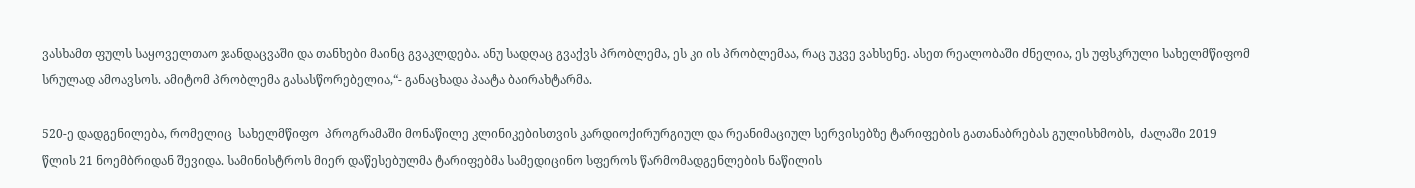ვასხამთ ფულს საყოველთაო ჯანდაცვაში და თანხები მაინც გვაკლდება. ანუ სადღაც გვაქვს პრობლემა, ეს კი ის პრობლემაა, რაც უკვე ვახსენე. ასეთ რეალობაში ძნელია, ეს უფსკრული სახელმწიფომ სრულად ამოავსოს. ამიტომ პრობლემა გასასწორებელია,“- განაცხადა პაატა ბაირახტარმა.

520-ე დადგენილება, რომელიც  სახელმწიფო  პროგრამაში მონაწილე კლინიკებისთვის კარდიოქირურგიულ და რეანიმაციულ სერვისებზე ტარიფების გათანაბრებას გულისხმობს,  ძალაში 2019 წლის 21 ნოემბრიდან შევიდა. სამინისტროს მიერ დაწესებულმა ტარიფებმა სამედიცინო სფეროს წარმომადგენლების ნაწილის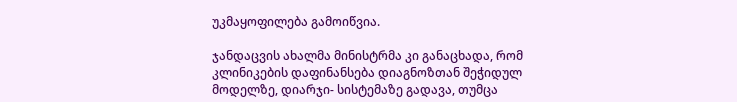უკმაყოფილება გამოიწვია.

ჯანდაცვის ახალმა მინისტრმა კი განაცხადა, რომ კლინიკების დაფინანსება დიაგნოზთან შეჭიდულ მოდელზე, დიარჯი- სისტემაზე გადავა, თუმცა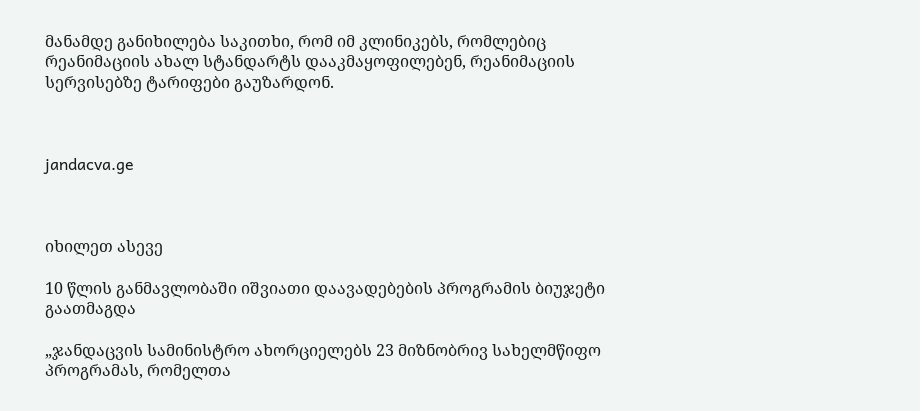მანამდე განიხილება საკითხი, რომ იმ კლინიკებს, რომლებიც რეანიმაციის ახალ სტანდარტს დააკმაყოფილებენ, რეანიმაციის სერვისებზე ტარიფები გაუზარდონ.



jandacva.ge



იხილეთ ასევე

10 წლის განმავლობაში იშვიათი დაავადებების პროგრამის ბიუჯეტი გაათმაგდა

„ჯანდაცვის სამინისტრო ახორციელებს 23 მიზნობრივ სახელმწიფო პროგრამას, რომელთა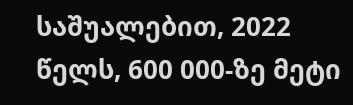საშუალებით, 2022 წელს, 600 000-ზე მეტი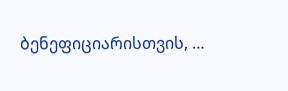ბენეფიციარისთვის, …